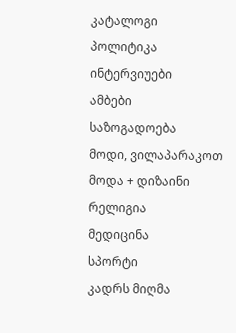კატალოგი
პოლიტიკა
ინტერვიუები
ამბები
საზოგადოება
მოდი, ვილაპარაკოთ
მოდა + დიზაინი
რელიგია
მედიცინა
სპორტი
კადრს მიღმა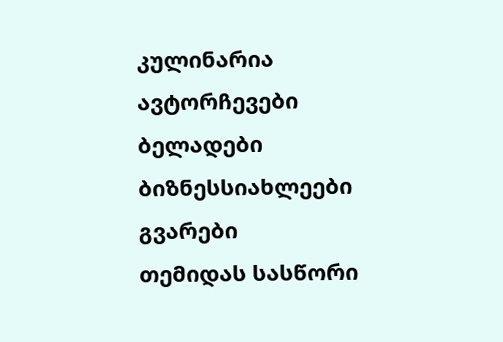კულინარია
ავტორჩევები
ბელადები
ბიზნესსიახლეები
გვარები
თემიდას სასწორი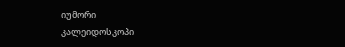იუმორი
კალეიდოსკოპი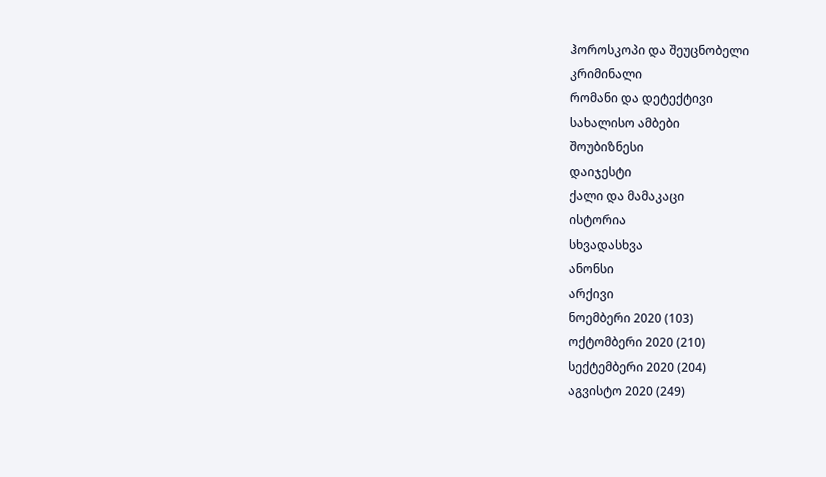ჰოროსკოპი და შეუცნობელი
კრიმინალი
რომანი და დეტექტივი
სახალისო ამბები
შოუბიზნესი
დაიჯესტი
ქალი და მამაკაცი
ისტორია
სხვადასხვა
ანონსი
არქივი
ნოემბერი 2020 (103)
ოქტომბერი 2020 (210)
სექტემბერი 2020 (204)
აგვისტო 2020 (249)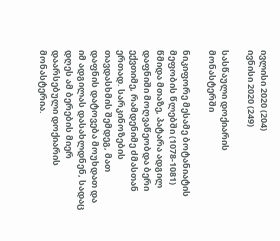ივლისი 2020 (204)
ივნისი 2020 (249)

სასწაული დოქიარის მონასტერში

ნიკიფორე მესამე ბოტანიატის მეფობის წლებში (1078-1081) წმიდა მთაზე, პატარა ადგილ დაფნიში მოღვაწეობდა ბერი ექვთიმე, რამდენიმე ძმასთან ერთად. სარკინოზების თავდასხმის შემდეგ, მათ დაფნის დატოვება მოუხდათ და იმ ადგილას დასახლდნენ, სადაც დღეს ამ ბერების მიერ დაარსებული დოქიარის მონასტერია.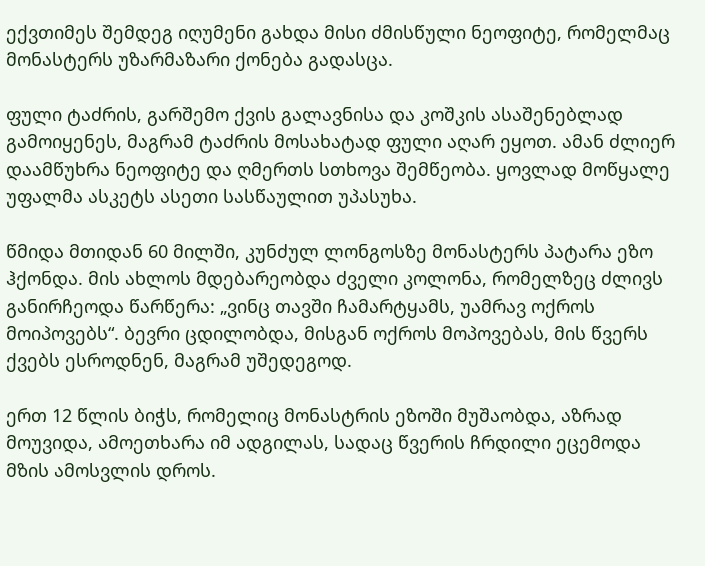ექვთიმეს შემდეგ იღუმენი გახდა მისი ძმისწული ნეოფიტე, რომელმაც მონასტერს უზარმაზარი ქონება გადასცა.

ფული ტაძრის, გარშემო ქვის გალავნისა და კოშკის ასაშენებლად გამოიყენეს, მაგრამ ტაძრის მოსახატად ფული აღარ ეყოთ. ამან ძლიერ დაამწუხრა ნეოფიტე და ღმერთს სთხოვა შემწეობა. ყოვლად მოწყალე უფალმა ასკეტს ასეთი სასწაულით უპასუხა.

წმიდა მთიდან 60 მილში, კუნძულ ლონგოსზე მონასტერს პატარა ეზო ჰქონდა. მის ახლოს მდებარეობდა ძველი კოლონა, რომელზეც ძლივს განირჩეოდა წარწერა: „ვინც თავში ჩამარტყამს, უამრავ ოქროს მოიპოვებს“. ბევრი ცდილობდა, მისგან ოქროს მოპოვებას, მის წვერს ქვებს ესროდნენ, მაგრამ უშედეგოდ.

ერთ 12 წლის ბიჭს, რომელიც მონასტრის ეზოში მუშაობდა, აზრად მოუვიდა, ამოეთხარა იმ ადგილას, სადაც წვერის ჩრდილი ეცემოდა მზის ამოსვლის დროს.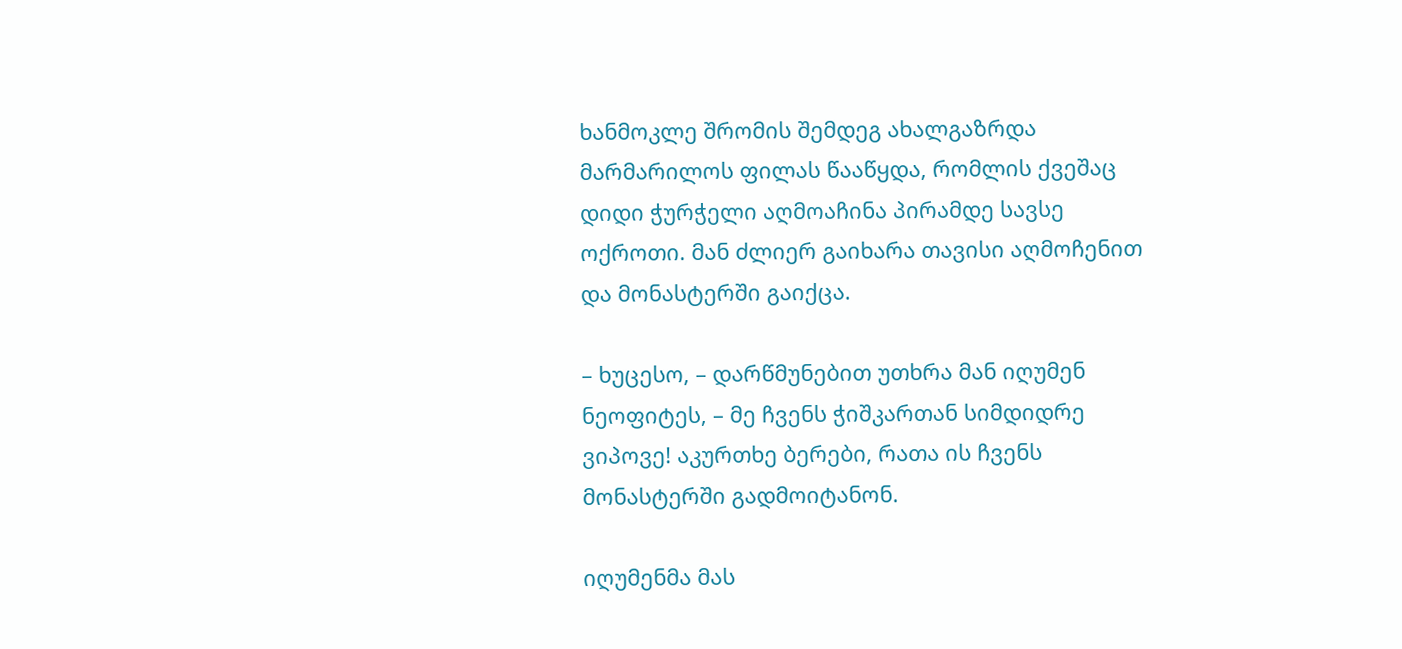ხანმოკლე შრომის შემდეგ ახალგაზრდა მარმარილოს ფილას წააწყდა, რომლის ქვეშაც დიდი ჭურჭელი აღმოაჩინა პირამდე სავსე ოქროთი. მან ძლიერ გაიხარა თავისი აღმოჩენით და მონასტერში გაიქცა.

– ხუცესო, – დარწმუნებით უთხრა მან იღუმენ ნეოფიტეს, – მე ჩვენს ჭიშკართან სიმდიდრე ვიპოვე! აკურთხე ბერები, რათა ის ჩვენს მონასტერში გადმოიტანონ.

იღუმენმა მას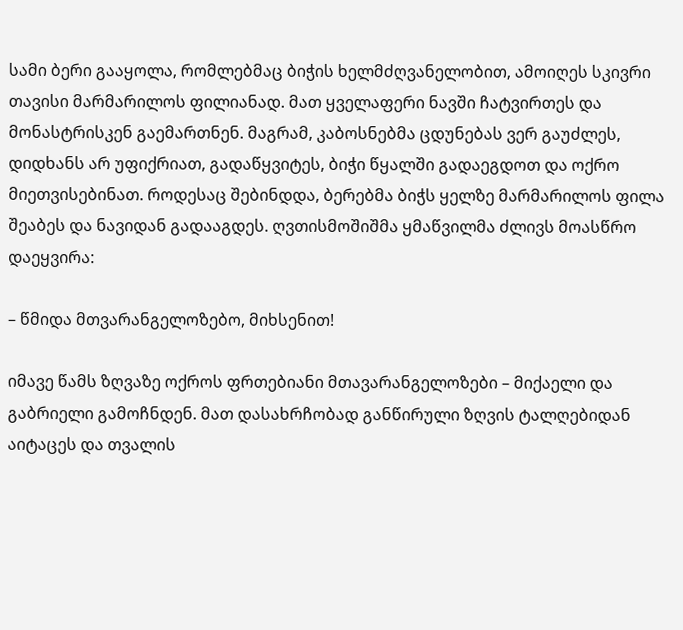სამი ბერი გააყოლა, რომლებმაც ბიჭის ხელმძღვანელობით, ამოიღეს სკივრი თავისი მარმარილოს ფილიანად. მათ ყველაფერი ნავში ჩატვირთეს და მონასტრისკენ გაემართნენ. მაგრამ, კაბოსნებმა ცდუნებას ვერ გაუძლეს, დიდხანს არ უფიქრიათ, გადაწყვიტეს, ბიჭი წყალში გადაეგდოთ და ოქრო მიეთვისებინათ. როდესაც შებინდდა, ბერებმა ბიჭს ყელზე მარმარილოს ფილა შეაბეს და ნავიდან გადააგდეს. ღვთისმოშიშმა ყმაწვილმა ძლივს მოასწრო დაეყვირა:

– წმიდა მთვარანგელოზებო, მიხსენით!

იმავე წამს ზღვაზე ოქროს ფრთებიანი მთავარანგელოზები – მიქაელი და გაბრიელი გამოჩნდენ. მათ დასახრჩობად განწირული ზღვის ტალღებიდან აიტაცეს და თვალის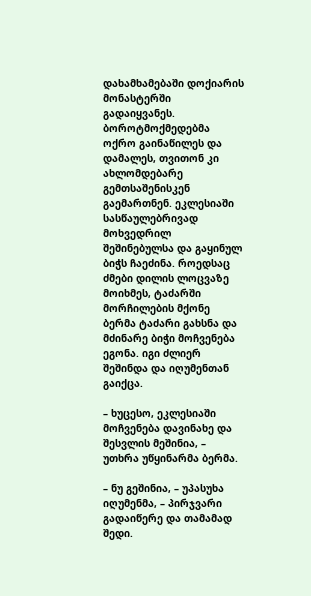დახამხამებაში დოქიარის მონასტერში გადაიყვანეს. ბოროტმოქმედებმა ოქრო გაინაწილეს და დამალეს, თვითონ კი ახლომდებარე გემთსაშენისკენ გაემართნენ. ეკლესიაში სასწაულებრივად მოხვედრილ შეშინებულსა და გაყინულ ბიჭს ჩაეძინა. როედსაც ძმები დილის ლოცვაზე მოიხმეს, ტაძარში მორჩილების მქონე ბერმა ტაძარი გახსნა და მძინარე ბიჭი მოჩვენება ეგონა. იგი ძლიერ შეშინდა და იღუმენთან გაიქცა.

– ხუცესო, ეკლესიაში მოჩვენება დავინახე და შესვლის მეშინია, – უთხრა უწყინარმა ბერმა.

– ნუ გეშინია, – უპასუხა იღუმენმა, – პირჯვარი გადაიწერე და თამამად შედი.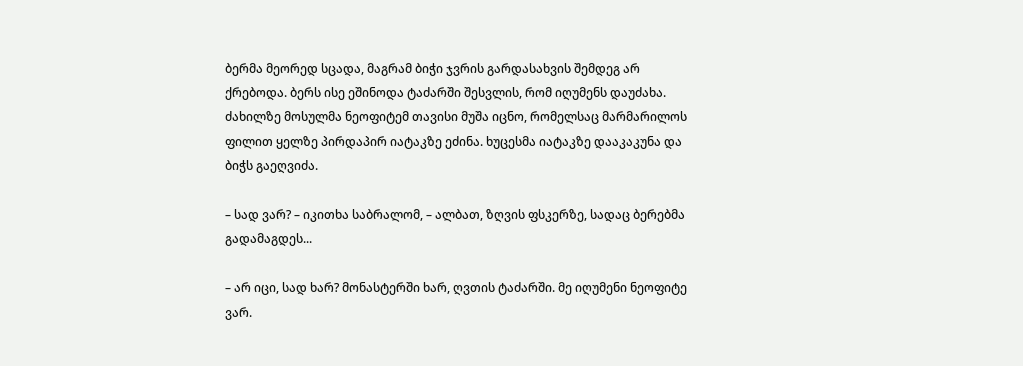ბერმა მეორედ სცადა, მაგრამ ბიჭი ჯვრის გარდასახვის შემდეგ არ ქრებოდა. ბერს ისე ეშინოდა ტაძარში შესვლის, რომ იღუმენს დაუძახა. ძახილზე მოსულმა ნეოფიტემ თავისი მუშა იცნო, რომელსაც მარმარილოს ფილით ყელზე პირდაპირ იატაკზე ეძინა. ხუცესმა იატაკზე დააკაკუნა და ბიჭს გაეღვიძა.

– სად ვარ? – იკითხა საბრალომ, – ალბათ, ზღვის ფსკერზე, სადაც ბერებმა გადამაგდეს...

– არ იცი, სად ხარ? მონასტერში ხარ, ღვთის ტაძარში. მე იღუმენი ნეოფიტე ვარ.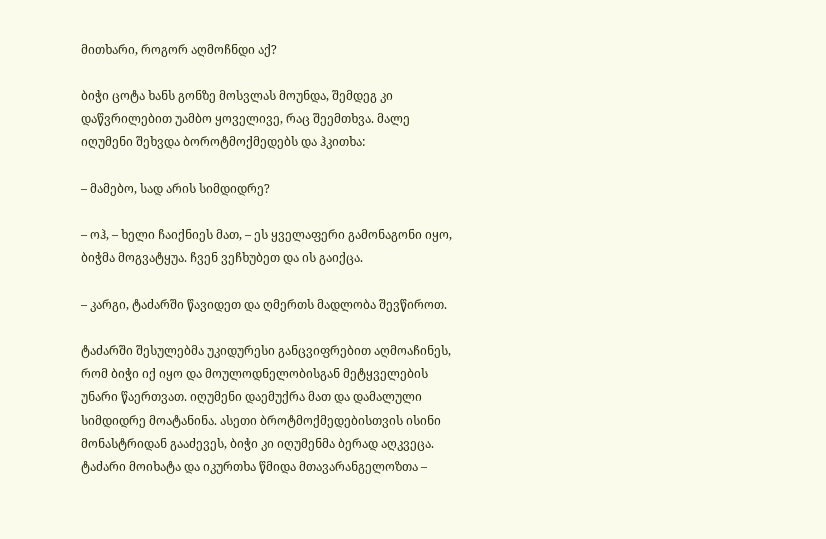მითხარი, როგორ აღმოჩნდი აქ?

ბიჭი ცოტა ხანს გონზე მოსვლას მოუნდა, შემდეგ კი დაწვრილებით უამბო ყოველივე, რაც შეემთხვა. მალე იღუმენი შეხვდა ბოროტმოქმედებს და ჰკითხა:

– მამებო, სად არის სიმდიდრე?

– ოჰ, – ხელი ჩაიქნიეს მათ, – ეს ყველაფერი გამონაგონი იყო, ბიჭმა მოგვატყუა. ჩვენ ვეჩხუბეთ და ის გაიქცა.

– კარგი, ტაძარში წავიდეთ და ღმერთს მადლობა შევწიროთ.

ტაძარში შესულებმა უკიდურესი განცვიფრებით აღმოაჩინეს, რომ ბიჭი იქ იყო და მოულოდნელობისგან მეტყველების უნარი წაერთვათ. იღუმენი დაემუქრა მათ და დამალული სიმდიდრე მოატანინა. ასეთი ბროტმოქმედებისთვის ისინი მონასტრიდან გააძევეს, ბიჭი კი იღუმენმა ბერად აღკვეცა. ტაძარი მოიხატა და იკურთხა წმიდა მთავარანგელოზთა –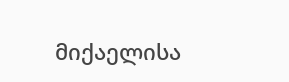მიქაელისა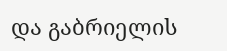და გაბრიელის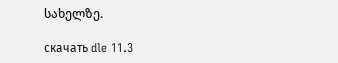სახელზე.

скачать dle 11.3